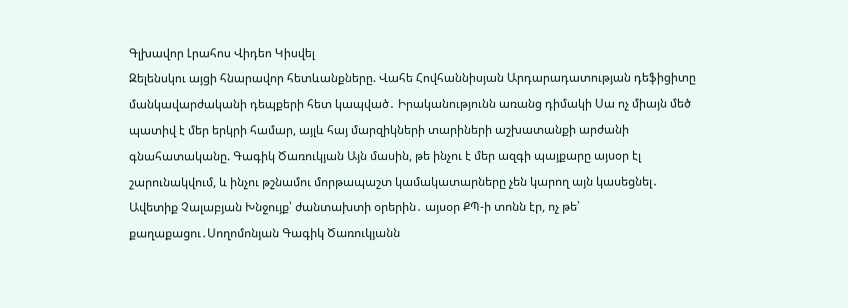Գլխավոր Լրահոս Վիդեո Կիսվել
Զելենսկու այցի հնարավոր հետևանքները. Վահե Հովհաննիսյան Արդարադատության դեֆիցիտը մանկավարժականի դեպքերի հետ կապված․ Իրականությունն առանց դիմակի Սա ոչ միայն մեծ պատիվ է մեր երկրի համար, այլև հայ մարզիկների տարիների աշխատանքի արժանի գնահատականը. Գագիկ Ծառուկյան Այն մասին, թե ինչու է մեր ազգի պայքարը այսօր էլ շարունակվում, և ինչու թշնամու մորթապաշտ կամակատարները չեն կարող այն կասեցնել․ Ավետիք Չալաբյան Խնջույք՝ ժանտախտի օրերին․ այսօր ՔՊ-ի տոնն էր, ոչ թե՝ քաղաքացու․Սողոմոնյան Գագիկ Ծառուկյանն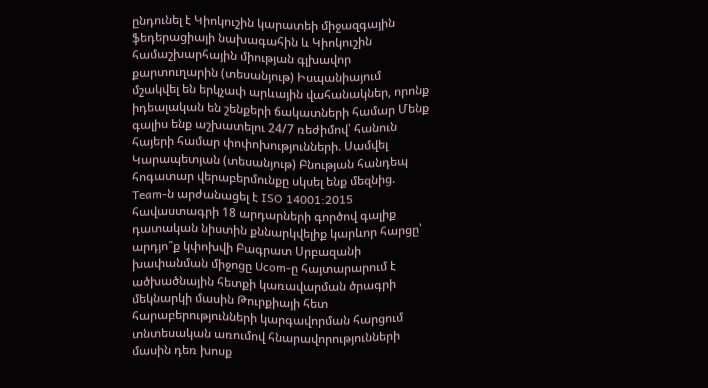ընդունել է Կիոկուշին կարատեի միջազգային ֆեդերացիայի նախագահին և Կիոկուշին համաշխարհային միության գլխավոր քարտուղարին (տեսանյութ) Իսպանիայում մշակվել են երկչափ արևային վահանակներ, որոնք իդեալական են շենքերի ճակատների համար Մենք գալիս ենք աշխատելու 24/7 ռեժիմով՝ հանուն հայերի համար փոփոխությունների. Սամվել Կարապետյան (տեսանյութ) Բնության հանդեպ հոգատար վերաբերմունքը սկսել ենք մեզնից. Team-ն արժանացել է ISO 14001:2015 հավաստագրի 18 արդարների գործով գալիք դատական նիստին քննարկվելիք կարևոր հարցը՝ արդյո՞ք կփոխվի Բագրատ Սրբազանի խափանման միջոցը Ucom-ը հայտարարում է ածխածնային հետքի կառավարման ծրագրի մեկնարկի մասին Թուրքիայի հետ հարաբերությունների կարգավորման հարցում տնտեսական առումով հնարավորությունների մասին դեռ խոսք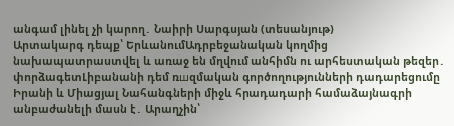անգամ լինել չի կարող․ Նաիրի Սարգսյան (տեսանյութ)
Արտակարգ դեպք՝ ԵրևանումԱդրբեջանական կողմից նախապատրաստվել և առաջ են մղվում անհիմն ու արհեստական թեզեր․ փորձագետԼիբանանի դեմ ռшզմական գործողությունների դադարեցումը Իրանի և Միացյալ Նահանգների միջև հրադադարի համաձայնագրի անբաժանելի մասն է․ Արաղչին՝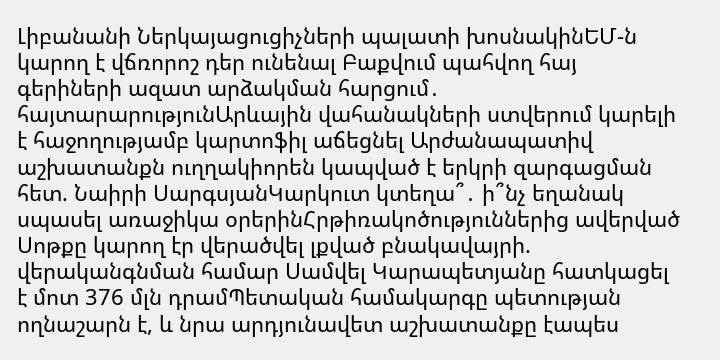Լիբանանի Ներկայացուցիչների պալատի խոսնակինԵՄ-ն կարող է վճռորոշ դեր ունենալ Բաքվում պահվող հայ գերիների ազատ արձակման հարցում․ հայտարարությունԱրևային վահանակների ստվերում կարելի է հաջողությամբ կարտոֆիլ աճեցնել Արժանապատիվ աշխատանքն ուղղակիորեն կապված է երկրի զարգացման հետ. Նաիրի ՍարգսյանԿարկուտ կտեղա՞․ ի՞նչ եղանակ սպասել առաջիկա օրերինՀրթիռակոծություններից ավերված Սոթքը կարող էր վերածվել լքված բնակավայրի. վերականգնման համար Սամվել Կարապետյանը հատկացել է մոտ 376 մլն դրամՊետական համակարգը պետության ողնաշարն է, և նրա արդյունավետ աշխատանքը էապես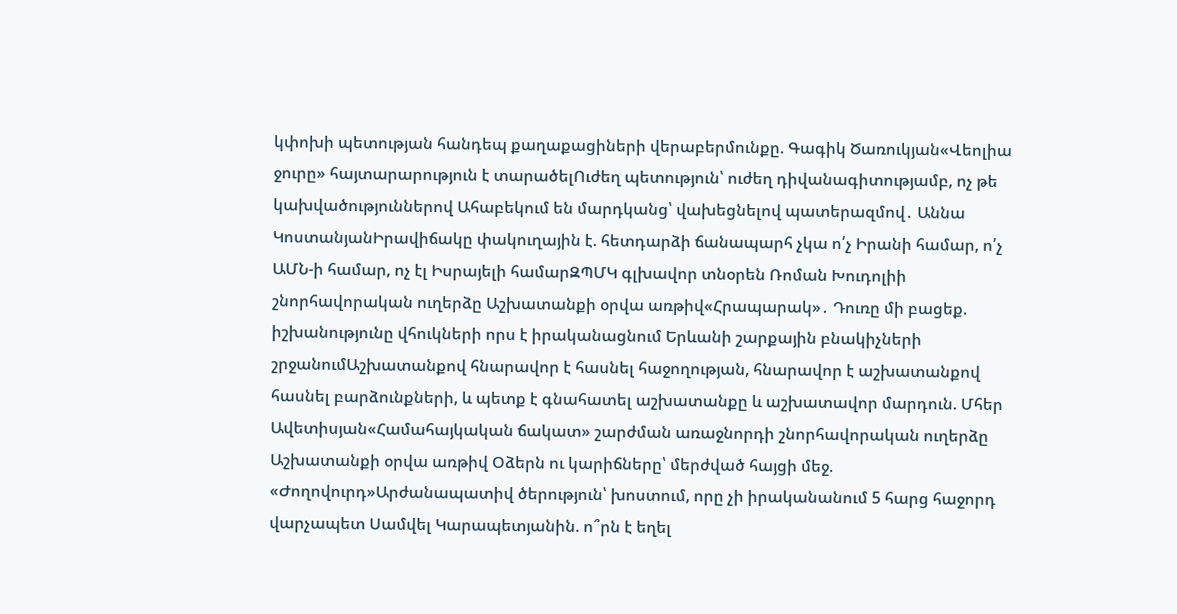կփոխի պետության հանդեպ քաղաքացիների վերաբերմունքը. Գագիկ Ծառուկյան«Վեոլիա ջուրը» հայտարարություն է տարածելՈւժեղ պետություն՝ ուժեղ դիվանագիտությամբ, ոչ թե կախվածություններով Ահաբեկում են մարդկանց՝ վախեցնելով պատերազմով․ Աննա ԿոստանյանԻրավիճակը փակուղային է. հետդարձի ճանապարհ չկա ո՛չ Իրանի համար, ո՛չ ԱՄՆ-ի համար, ոչ էլ Իսրայելի համարԶՊՄԿ գլխավոր տնօրեն Ռոման Խուդոլիի շնորհավորական ուղերձը Աշխատանքի օրվա առթիվ«Հրապարակ»․ Դուռը մի բացեք. իշխանությունը վհուկների որս է իրականացնում Երևանի շարքային բնակիչների շրջանումԱշխատանքով հնարավոր է հասնել հաջողության, հնարավոր է աշխատանքով հասնել բարձունքների, և պետք է գնահատել աշխատանքը և աշխատավոր մարդուն. Մհեր Ավետիսյան«Համահայկական ճակատ» շարժման առաջնորդի շնորհավորական ուղերձը Աշխատանքի օրվա առթիվ Օձերն ու կարիճները՝ մերժված հայցի մեջ. «Ժողովուրդ»Արժանապատիվ ծերություն՝ խոստում, որը չի իրականանում 5 հարց հաջորդ վարչապետ Սամվել Կարապետյանին. ո՞րն է եղել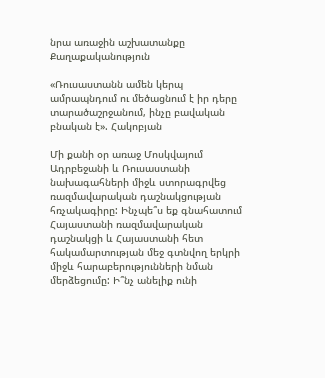նրա առաջին աշխատանքը
Քաղաքականություն

«Ռուսաստանն ամեն կերպ ամրապնդում ու մեծացնում է իր դերը տարածաշրջանում, ինչը բավական բնական է». Հակոբյան

Մի քանի օր առաջ Մոսկվայում Ադրբեջանի և Ռուսաստանի նախագահների միջև ստորագրվեց ռազմավարական դաշնակցության հռչակագիրը: Ինչպե՞ս եք գնահատում Հայաստանի ռազմավարական դաշնակցի և Հայաստանի հետ հակամարտության մեջ գտնվող երկրի միջև հարաբերությունների նման մերձեցումը: Ի՞նչ անելիք ունի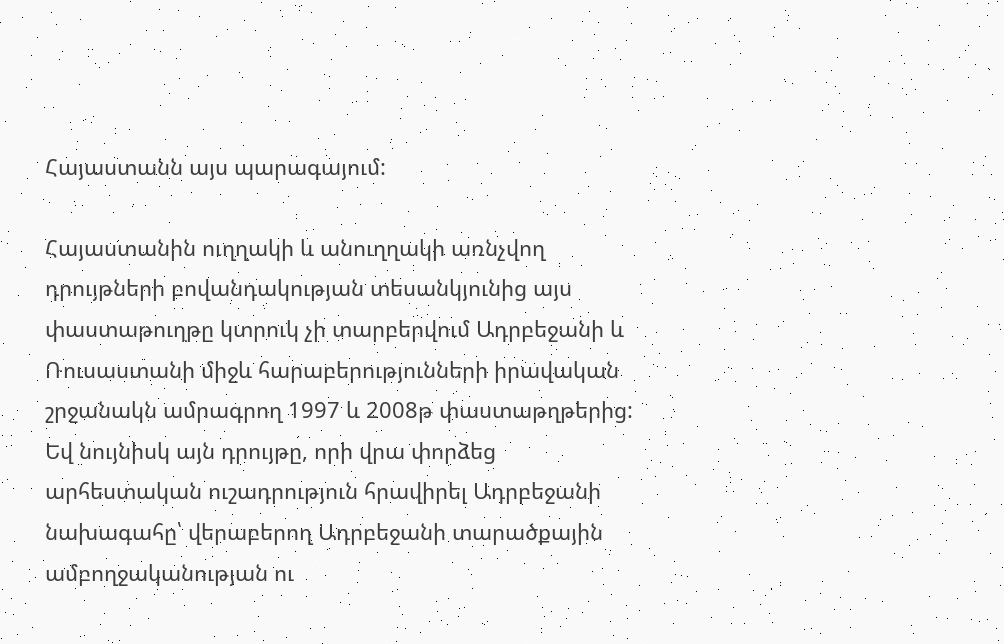Հայաստանն այս պարագայում:

Հայաստանին ուղղակի և անուղղակի առնչվող դրույթների բովանդակության տեսանկյունից այս փաստաթուղթը կտրուկ չի տարբերվում Ադրբեջանի և Ռուսաստանի միջև հարաբերությունների իրավական շրջանակն ամրագրող 1997 և 2008թ փաստաթղթերից: Եվ նույնիսկ այն դրույթը, որի վրա փորձեց արհեստական ուշադրություն հրավիրել Ադրբեջանի նախագահը՝ վերաբերող Ադրբեջանի տարածքային ամբողջականության ու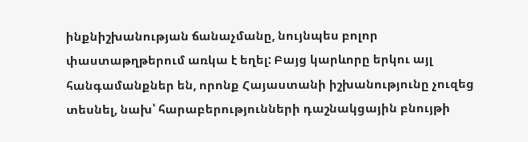ինքնիշխանության ճանաչմանը, նույնպես բոլոր փաստաթղթերում առկա է եղել: Բայց կարևորը երկու այլ հանգամանքներ են, որոնք Հայաստանի իշխանությունը չուզեց տեսնել, նախ՝ հարաբերությունների դաշնակցային բնույթի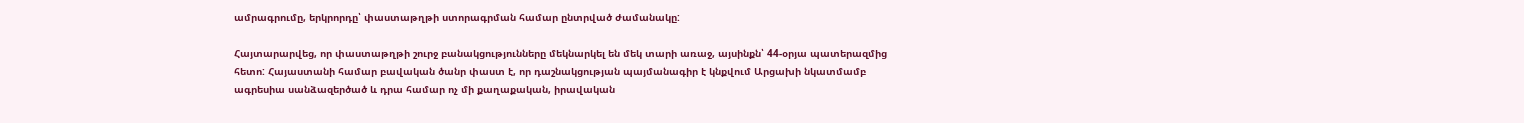ամրագրումը, երկրորդը՝ փաստաթղթի ստորագրման համար ընտրված ժամանակը:

Հայտարարվեց, որ փաստաթղթի շուրջ բանակցությունները մեկնարկել են մեկ տարի առաջ, այսինքն՝ 44-օրյա պատերազմից հետո: Հայաստանի համար բավական ծանր փաստ է, որ դաշնակցության պայմանագիր է կնքվում Արցախի նկատմամբ ագրեսիա սանձազերծած և դրա համար ոչ մի քաղաքական, իրավական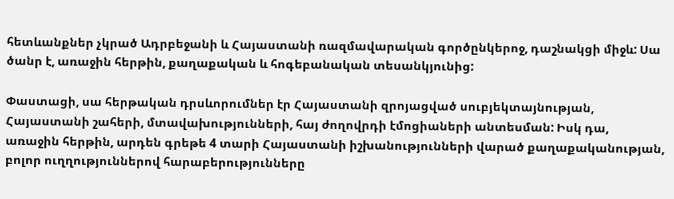հետևանքներ չկրած Ադրբեջանի և Հայաստանի ռազմավարական գործընկերոջ, դաշնակցի միջև: Սա ծանր է, առաջին հերթին, քաղաքական և հոգեբանական տեսանկյունից:

Փաստացի, սա հերթական դրսևորումներ էր Հայաստանի զրոյացված սուբյեկտայնության, Հայաստանի շահերի, մտավախությունների, հայ ժողովրդի էմոցիաների անտեսման: Իսկ դա, առաջին հերթին, արդեն գրեթե 4 տարի Հայաստանի իշխանությունների վարած քաղաքականության, բոլոր ուղղություններով հարաբերությունները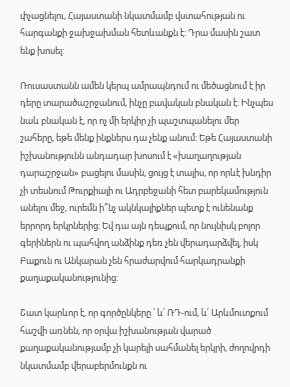փչացնելու, Հայաստանի նկատմամբ վստահության ու հարգանքի ջախջախման հետևանքն է: Դրա մասին շատ ենք խոսել:

Ռուսաստանն ամեն կերպ ամրապնդում ու մեծացնում է իր դերը տարածաշրջանում, ինչը բավական բնական է: Ինչպես նաև բնական է, որ ոչ մի երկիր չի պաշտպանելու մեր շահերը, եթե մենք ինքներս դա չենք անում: Եթե Հայաստանի իշխանությունն անդադար խոսում է «խաղաղության դարաշրջան» բացելու մասին, ցույց է տալիս, որ որևէ խնդիր չի տեսնում Թուրքիայի ու Ադրբեջանի հետ բարեկամություն անելու մեջ, ուրեմն ի՞նչ ակնկալիքներ պետք է ունենանք երրորդ երկրներից: Եվ դա այն դեպքում, որ նույնիսկ բոլոր գերիներն ու պահվող անձինք դեռ չեն վերադարձվել, իսկ Բաքուն ու Անկարան չեն հրաժարվում հարկադրանքի քաղաքականությունից:

Շատ կարևոր է, որ գործընկերը ՝ և՛ ՌԴ-ում, և՛ Արևմուտքում հաշվի առնեն, որ օրվա իշխանության վարած քաղաքականությամբ չի կարելի սահմանել երկրի, ժողովրդի նկատմամբ վերաբերմունքն ու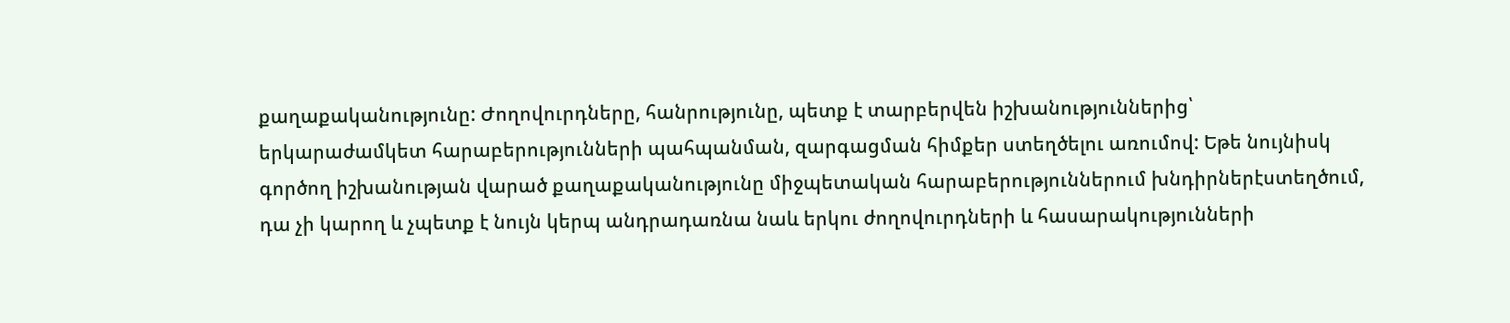քաղաքականությունը: Ժողովուրդները, հանրությունը, պետք է տարբերվեն իշխանություններից՝ երկարաժամկետ հարաբերությունների պահպանման, զարգացման հիմքեր ստեղծելու առումով: Եթե նույնիսկ գործող իշխանության վարած քաղաքականությունը միջպետական հարաբերություններում խնդիրներէստեղծում, դա չի կարող և չպետք է նույն կերպ անդրադառնա նաև երկու ժողովուրդների և հասարակությունների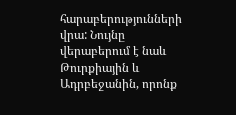հարաբերությունների վրա: Նույնը վերաբերում է նաև Թուրքիային և Ադրբեջանին, որոնք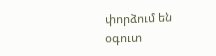փորձում են օգուտ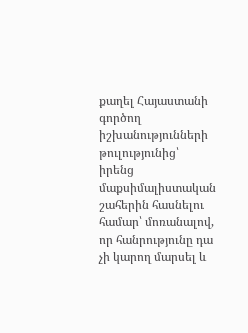քաղել Հայաստանի գործող իշխանությունների թուլությունից՝ իրենց մաքսիմալիստական շահերին հասնելու համար՝ մոռանալով, որ հանրությունը դա չի կարող մարսել և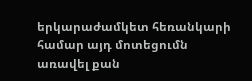երկարաժամկետ հեռանկարի համար այդ մոտեցումն առավել քան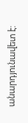անարդյունավետ է: